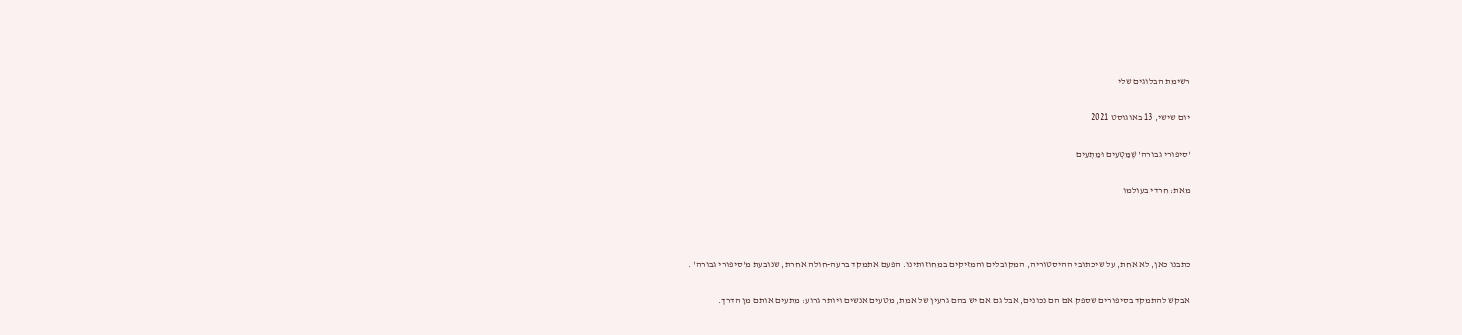רשימת הבלוגים שלי

יום שישי, 13 באוגוסט 2021

'סיפורי גבורה' שֶׁמַּטְעִים וּמַתְעִים

מאת: חרדי בעולמו



כתבנו כאן, לא אחת, על שיכתובי ההיסטוריה, המקובלים והמזיקים במחוזותינו. הפעם אתמקד ברעה-חולה אחרת, שנובעת מ'סיפורי גבורה' .

אבקש להתמקד בסיפורים שספק אם הם נכונים, אבל גם אם יש בהם גרעין של אמת, מטעים אנשים ויותר גרוע: מתעים אותם מן הדרך.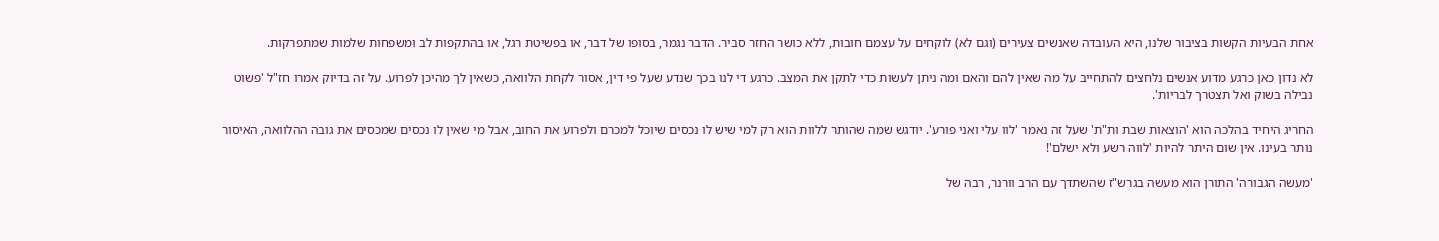אחת הבעיות הקשות בציבור שלנו, היא העובדה שאנשים צעירים (וגם לא) לוקחים על עצמם חובות, ללא כושר החזר סביר. הדבר נגמר, בסופו של דבר, או בפשיטת רגל, או בהתקפות לב ומשפחות שלמות שמתפרקות.

לא נדון כאן כרגע מדוע אנשים נלחצים להתחייב על מה שאין להם והאם ומה ניתן לעשות כדי לתקן את המצב. כרגע די לנו בכך שנדע שעל פי דין, אסור לקחת הלוואה, כשאין לך מהיכן לפרוע. על זה בדיוק אמרו חז"ל 'פשוט נבילה בשוק ואל תצטרך לבריות'.

החריג היחיד בהלכה הוא 'הוצאות שבת ות"ת' שעל זה נאמר 'לוו עלי ואני פורע'. יודגש שמה שהותר ללוות הוא רק למי שיש לו נכסים שיוכל למכרם ולפרוע את החוב, אבל מי שאין לו נכסים שמכסים את גובה ההלוואה, האיסור נותר בעינו. אין שום היתר להיות 'לווה רשע ולא ישלם'!

'מעשה הגבורה' התורן הוא מעשה בגרש"ז שהשתדך עם הרב וורנר, רבה של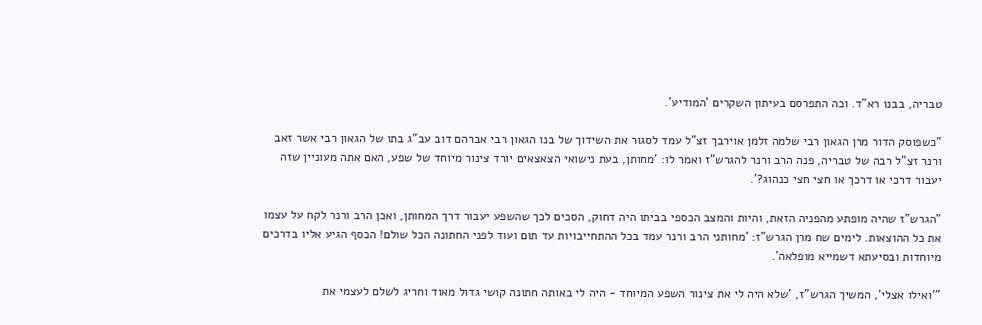טבריה, בבנו רא"ד. וכה התפרסם בעיתון השקרים 'המודיע'.

"כשפוסק הדור מרן הגאון רבי שלמה זלמן אוירבך זצ"ל עמד לסגור את השידוך של בנו הגאון רבי אברהם דוב עב"ג בתו של הגאון רבי אשר זאב ורנר זצ"ל רבה של טבריה, פנה הרב ורנר להגרש"ז ואמר לו: 'מחותן, בעת נישואי הצאצאים יורד צינור מיוחד של שפע, האם אתה מעוניין שזה יעבור דרכי או דרכך או חצי חצי כנהוג?'.

"הגרש"ז שהיה מופתע מהפניה הזאת, והיות והמצב הכספי בביתו היה דחוק, הסכים לכך שהשפע יעבור דרך המחותן, ואכן הרב ורנר לקח על עצמו את כל ההוצאות. לימים שח מרן הגרש"ז: 'מחותני הרב ורנר עמד בכל ההתחייבויות עד תום ועוד לפני החתונה הכל שולם! הכסף הגיע אליו בדרכים מיוחדות ובסיעתא דשמייא מופלאה'.

"'ואילו אצלי', המשיך הגרש"ז, 'שלא היה לי את צינור השפע המיוחד - היה לי באותה חתונה קושי גדול מאוד וחריג לשלם לעצמי את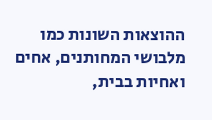ההוצאות השונות כמו מלבושי המחותנים, אחים ואחיות בבית,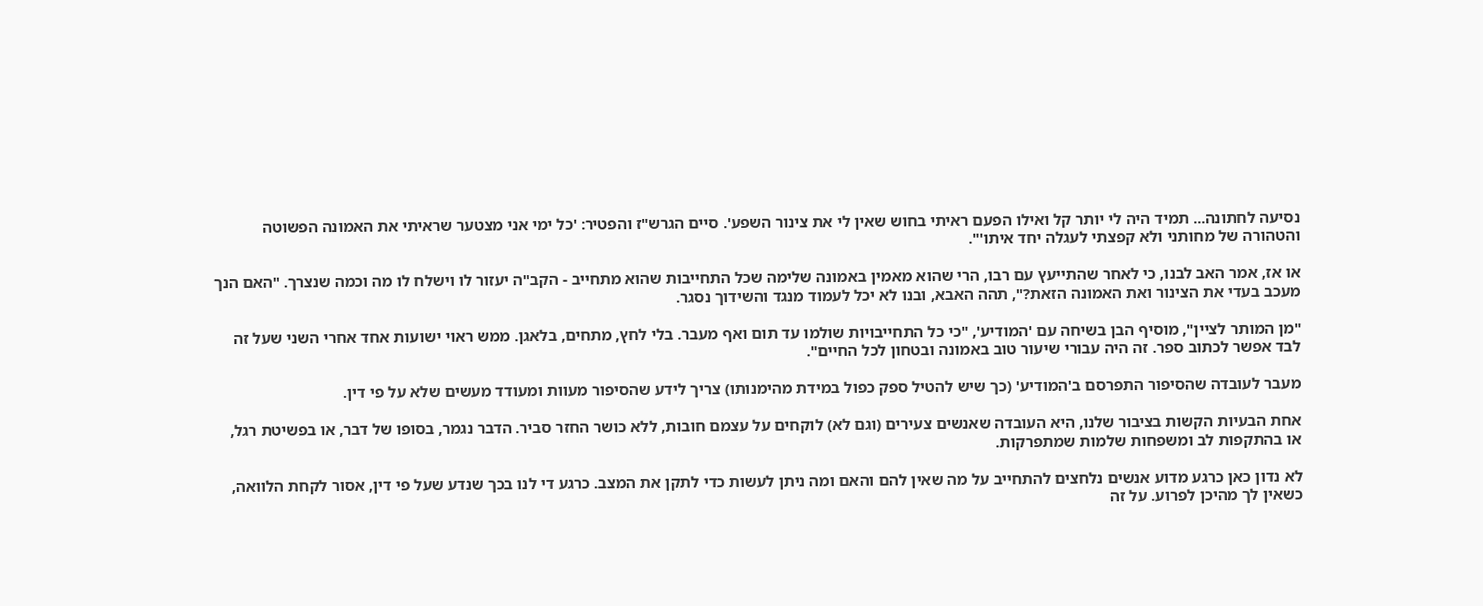נסיעה לחתונה... תמיד היה לי יותר קל ואילו הפעם ראיתי בחוש שאין לי את צינור השפע'. סיים הגרש"ז והפטיר: 'כל ימי אני מצטער שראיתי את האמונה הפשוטה והטהורה של מחותני ולא קפצתי לעגלה יחד איתו'".

או אז, אמר האב לבנו, כי לאחר שהתייעץ עם רבו, הרי שהוא מאמין באמונה שלימה שכל התחייבות שהוא מתחייב - הקב"ה יעזור לו וישלח לו מה וכמה שנצרך. "האם הנך מעכב בעדי את הצינור ואת האמונה הזאת?", תהה האבא, ובנו לא יכל לעמוד מנגד והשידוך נסגר.

"מן המותר לציין", מוסיף הבן בשיחה עם 'המודיע', "כי כל התחייבויות שולמו עד תום ואף מעבר. בלי לחץ, מתחים, בלאגן. ממש ראוי ישועות אחד אחרי השני שעל זה לבד אפשר לכתוב ספר. זה היה עבורי שיעור טוב באמונה ובטחון לכל החיים".

מעבר לעובדה שהסיפור התפרסם ב'המודיע' (כך שיש להטיל ספק כפול במידת מהימנותו) צריך לידע שהסיפור מעוות ומעודד מעשים שלא על פי דין.

אחת הבעיות הקשות בציבור שלנו, היא העובדה שאנשים צעירים (וגם לא) לוקחים על עצמם חובות, ללא כושר החזר סביר. הדבר נגמר, בסופו של דבר, או בפשיטת רגל, או בהתקפות לב ומשפחות שלמות שמתפרקות.

לא נדון כאן כרגע מדוע אנשים נלחצים להתחייב על מה שאין להם והאם ומה ניתן לעשות כדי לתקן את המצב. כרגע די לנו בכך שנדע שעל פי דין, אסור לקחת הלוואה, כשאין לך מהיכן לפרוע. על זה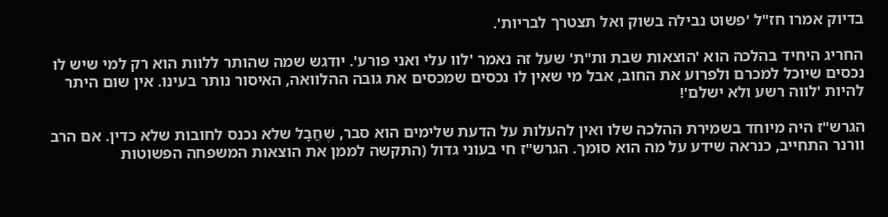בדיוק אמרו חז"ל 'פשוט נבילה בשוק ואל תצטרך לבריות'.

החריג היחיד בהלכה הוא 'הוצאות שבת ות"ת' שעל זה נאמר 'לוו עלי ואני פורע'. יודגש שמה שהותר ללוות הוא רק למי שיש לו נכסים שיוכל למכרם ולפרוע את החוב, אבל מי שאין לו נכסים שמכסים את גובה ההלוואה, האיסור נותר בעינו. אין שום היתר להיות 'לווה רשע ולא ישלם'!

הגרש"ז היה מיוחד בשמירת ההלכה שלו ואין להעלות על הדעת שלימים הוא סבר, שֶׁחֲבָל שלא נכנס לחובות שלא כדין. אם הרב וורנר התחייב, כנראה שידע על מה הוא סומך. הגרש"ז חי בעוני גדול (התקשה לממן את הוצאות המשפחה הפשוטות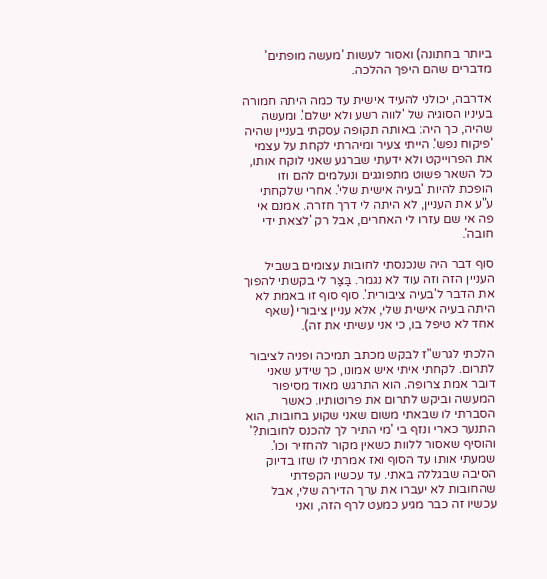ביותר בחתונה) ואסור לעשות 'מעשה מופתים' מדברים שהם היפך ההלכה.

אדרבה, יכולני להעיד אישית עד כמה היתה חמורה בעיניו הסוגיה של 'לווה רשע ולא ישלם'. ומעשה שהיה, כך היה: באותה תקופה עסקתי בעניין שהיה 'פיקוח נפש'. הייתי צעיר ומיהרתי לקחת על עצמי את הפרוייקט ולא ידעתי שברגע שאני לוקח אותו, כל השאר פשוט מתפוגגים ונעלמים להם וזו הופכת להיות 'בעיה אישית שלי'. אחרי שלקחתי ע"ע את העניין, לא היתה לי דרך חזרה. אמנם אי פה אי שם עזרו לי האחרים, אבל רק 'לצאת ידי חובה'.

סוף דבר היה שנכנסתי לחובות עצומים בשביל העניין הזה וזה עוד לא נגמר. בַּצַּר לי בקשתי להפוך את הדבר ל'בעיה ציבורית'. סוף סוף זו באמת לא היתה בעיה אישית שלי, אלא עניין ציבורי (שאף אחד לא טיפל בו, כי אני עשיתי את זה).

הלכתי לגרש"ז לבקש מכתב תמיכה ופניה לציבור לתרום. לקחתי איתי איש אמונו, כך שידע שאני דובר אמת צרופה. הוא התרגש מאוד מסיפור המעשה וביקש לתרום את פרוטותיו. כאשר הסברתי לו שבאתי משום שאני שקוע בחובות, הוא התנער כארי ונזף בי 'מי התיר לך להכנס לחובות?' והוסיף שאסור ללוות כשאין מקור להחזיר וכו'. שמעתי אותו עד הסוף ואז אמרתי לו שזו בדיוק הסיבה שבגללה באתי. עד עכשיו הקפדתי שהחובות לא יעברו את ערך הדירה שלי, אבל עכשיו זה כבר מגיע כמעט לרף הזה, ואני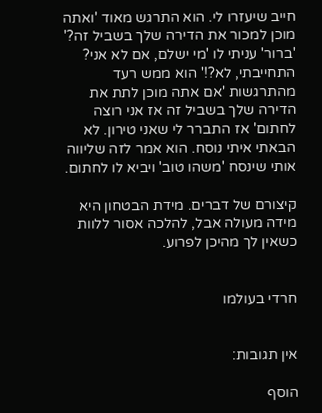חייב שיעזרו לי. הוא התרגש מאוד 'ואתה מוכן למכור את הדירה שלך בשביל זה?' 'ברור' עניתי לו 'מי ישלם, אם לא אני? התחייבתי, לא?!' הוא ממש רעד מהתרגשות 'אם אתה מוכן לתת את הדירה שלך בשביל זה אז אני רוצה לחתום' אז התברר לי שאני טירון. לא הבאתי איתי נוסח. הוא אמר לזה שליווה אותי שינסח 'משהו טוב' ויביא לו לחתום.

קיצורם של דברים. מידת הבטחון היא מידה מעולה אבל, להלכה אסור ללוות כשאין לך מהיכן לפרוע.


חרדי בעולמו


אין תגובות:

הוסף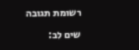רשומת תגובה

שים לב: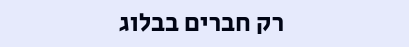רק חברים בבלוג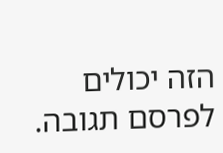הזה יכולים לפרסם תגובה.